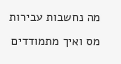מה נחשבות עבירות מס ואיך מתמודדים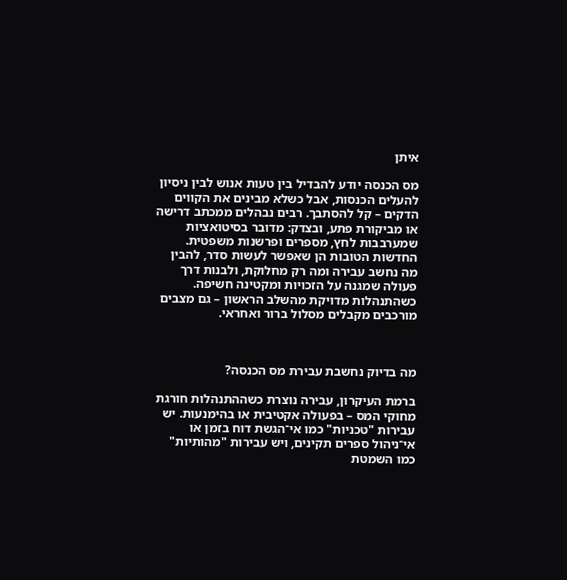איתן

מס הכנסה יודע להבדיל בין טעות אנוש לבין ניסיון להעלים הכנסות, אבל כשלא מבינים את הקווים הדקים – קל להסתבך. רבים נבהלים ממכתב דרישה או מביקורת פתע, ובצדק: מדובר בסיטואציות שמערבבות לחץ, מספרים ופרשנות משפטית. החדשות הטובות הן שאפשר לעשות סדר, להבין מה נחשב עבירה ומה רק מחלוקת, ולבנות דרך פעולה שמגנה על הזכויות ומקטינה חשיפה. כשהתנהלות מדויקת מהשלב הראשון – גם מצבים מורכבים מקבלים מסלול ברור ואחראי.



מה בדיוק נחשבת עבירת מס הכנסה?

ברמת העיקרון, עבירה נוצרת כשההתנהלות חורגת מחוקי המס – בפעולה אקטיבית או בהימנעות. יש עבירות "טכניות" כמו אי־הגשת דוח בזמן או אי־ניהול ספרים תקינים, ויש עבירות "מהותיות" כמו השמטת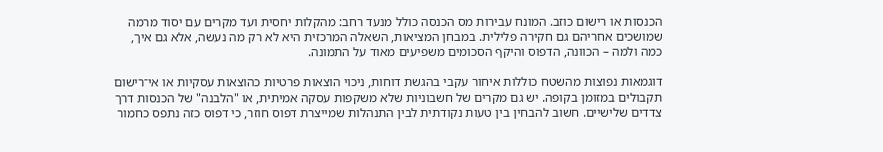הכנסות או רישום כוזב. המונח עבירות מס הכנסה כולל מנעד רחב: מהקלות יחסית ועד מקרים עם יסוד מרמה שמושכים אחריהם גם חקירה פלילית. במבחן המציאות, השאלה המרכזית היא לא רק מה נעשה, אלא גם איך, כמה ולמה – הכוונה, הדפוס והיקף הסכומים משפיעים מאוד על התמונה.

דוגמאות נפוצות מהשטח כוללות איחור עקבי בהגשת דוחות, ניכוי הוצאות פרטיות כהוצאות עסקיות או אי־רישום תקבולים במזומן בקופה. יש גם מקרים של חשבוניות שלא משקפות עסקה אמיתית, או "הלבנה" של הכנסות דרך צדדים שלישיים. חשוב להבחין בין טעות נקודתית לבין התנהלות שמייצרת דפוס חוזר, כי דפוס כזה נתפס כחמור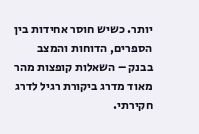יותר. כשיש חוסר אחידות בין הספרים, הדוחות והמצב בבנק – השאלות קופצות מהר מאוד מדרג ביקורת רגיל לדרג חקירתי.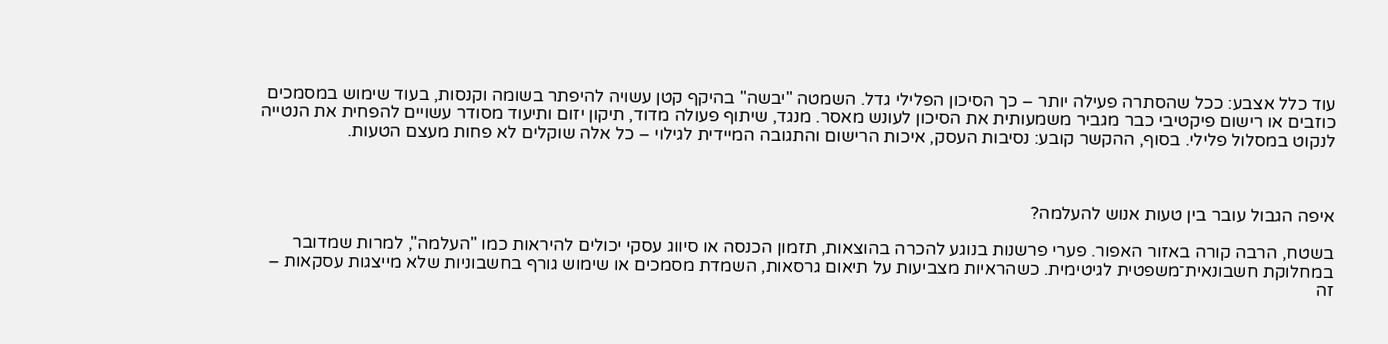עוד כלל אצבע: ככל שהסתרה פעילה יותר – כך הסיכון הפלילי גדל. השמטה "יבשה" בהיקף קטן עשויה להיפתר בשומה וקנסות, בעוד שימוש במסמכים כוזבים או רישום פיקטיבי כבר מגביר משמעותית את הסיכון לעונש מאסר. מנגד, שיתוף פעולה מדוד, תיקון יזום ותיעוד מסודר עשויים להפחית את הנטייה לנקוט במסלול פלילי. בסוף, ההקשר קובע: נסיבות העסק, איכות הרישום והתגובה המיידית לגילוי – כל אלה שוקלים לא פחות מעצם הטעות.



איפה הגבול עובר בין טעות אנוש להעלמה?

בשטח, הרבה קורה באזור האפור. פערי פרשנות בנוגע להכרה בהוצאות, תזמון הכנסה או סיווג עסקי יכולים להיראות כמו "העלמה", למרות שמדובר במחלוקת חשבונאית־משפטית לגיטימית. כשהראיות מצביעות על תיאום גרסאות, השמדת מסמכים או שימוש גורף בחשבוניות שלא מייצגות עסקאות – זה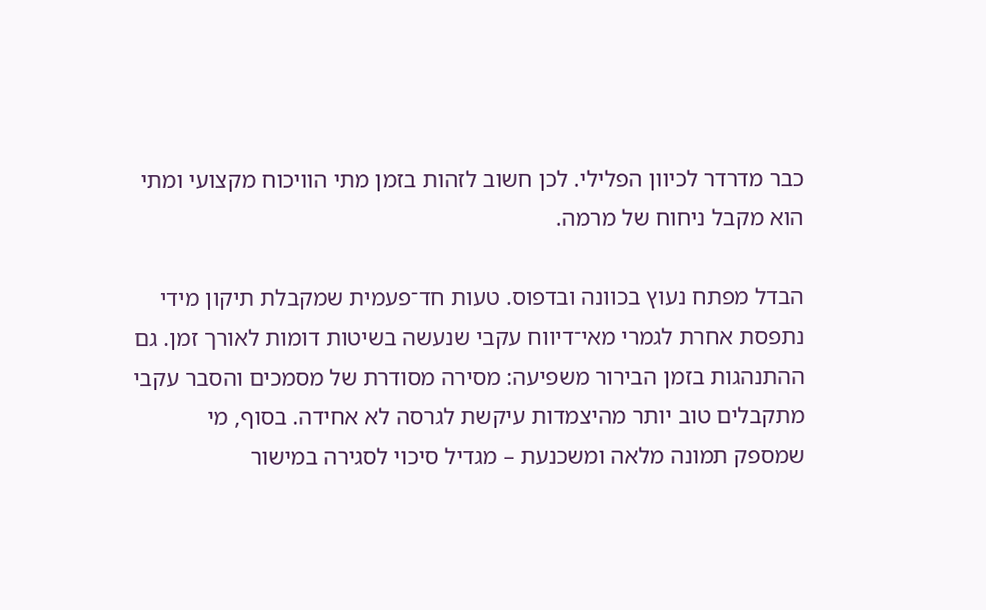כבר מדרדר לכיוון הפלילי. לכן חשוב לזהות בזמן מתי הוויכוח מקצועי ומתי הוא מקבל ניחוח של מרמה.

הבדל מפתח נעוץ בכוונה ובדפוס. טעות חד־פעמית שמקבלת תיקון מידי נתפסת אחרת לגמרי מאי־דיווח עקבי שנעשה בשיטות דומות לאורך זמן. גם ההתנהגות בזמן הבירור משפיעה: מסירה מסודרת של מסמכים והסבר עקבי מתקבלים טוב יותר מהיצמדות עיקשת לגרסה לא אחידה. בסוף, מי שמספק תמונה מלאה ומשכנעת – מגדיל סיכוי לסגירה במישור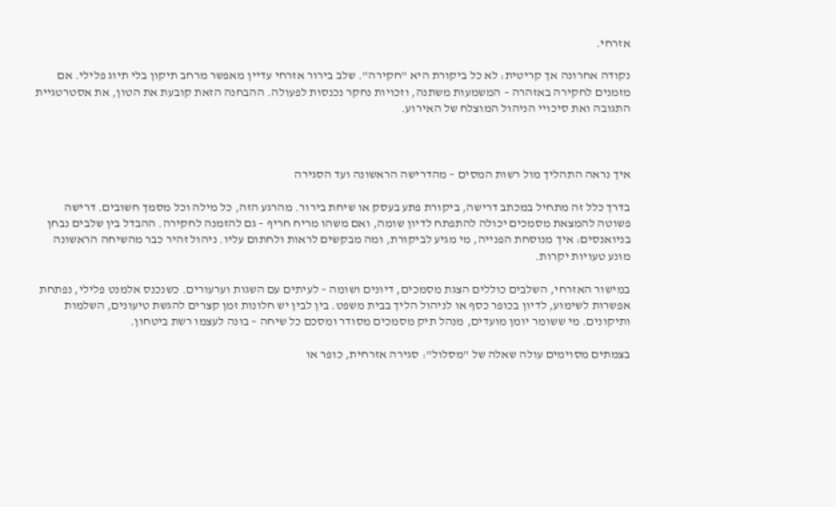אזרחי.

נקודה אחרונה אך קריטית: לא כל ביקורת היא "חקירה". שלב בירור אזרחי עדיין מאפשר מרחב תיקון בלי תיוג פלילי. אם מזמנים לחקירה באזהרה – המשמעות משתנה, וזכויות נחקר נכנסות לפעולה. ההבחנה הזאת קובעת את הטון, את אסטרטגיית התגובה ואת סיכויי הניהול המוצלח של האירוע.



איך נראה התהליך מול רשות המסים – מהדרישה הראשונה ועד הסגירה

בדרך כלל זה מתחיל במכתב דרישה, ביקורת פתע בעסק או שיחת בירור. מהרגע הזה, כל מילה וכל מסמך חשובים. דרישה פשוטה להמצאת מסמכים יכולה להתפתח לדיון שומה, ואם משהו מריח חריף – גם להזמנה לחקירה. ההבדל בין שלבים נבחן בניואנסים: איך מנוסחת הפנייה, מי מגיע לביקורת, ומה מבקשים לראות ולחתום עליו. ניהול זהיר כבר מהשיחה הראשונה מונע טעויות יקרות.

במישור האזרחי, השלבים כוללים הצגת מסמכים, דיונים ושומה – לעיתים עם השגות וערעורים. כשנכנס אלמנט פלילי, נפתחת אפשרות לשימוע, לדיון בכופר כסף או לניהול הליך בבית משפט. בין לבין יש חלונות זמן קצרים להגשת טיעונים, השלמות ותיקונים. מי ששומר יומן מועדים, מנהל תיק מסמכים מסודר ומסכם כל שיחה – בונה לעצמו רשת ביטחון.

בצמתים מסוימים עולה שאלה של "מסלול": סגירה אזרחית, כופר או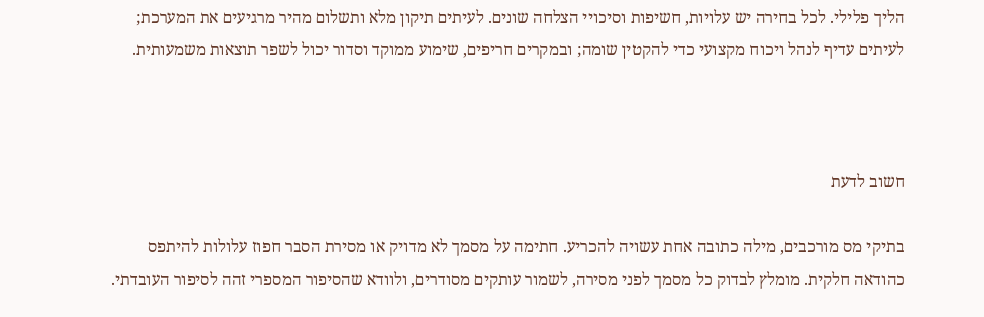הליך פלילי. לכל בחירה יש עלויות, חשיפות וסיכויי הצלחה שונים. לעיתים תיקון מלא ותשלום מהיר מרגיעים את המערכת; לעיתים עדיף לנהל ויכוח מקצועי כדי להקטין שומה; ובמקרים חריפים, שימוע ממוקד וסדור יכול לשפר תוצאות משמעותית.



חשוב לדעת

בתיקי מס מורכבים, מילה כתובה אחת עשויה להכריע. חתימה על מסמך לא מדויק או מסירת הסבר חפוז עלולות להיתפס כהודאה חלקית. מומלץ לבדוק כל מסמך לפני מסירה, לשמור עותקים מסודרים, ולוודא שהסיפור המספרי זהה לסיפור העובדתי.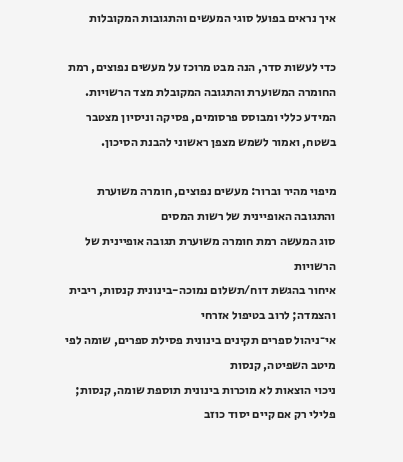איך נראים בפועל סוגי המעשים והתגובות המקובלות

כדי לעשות סדר, הנה מבט מרוכז על מעשים נפוצים, רמת החומרה המשוערת והתגובה המקובלת מצד הרשויות. המידע כללי ומבוסס פרסומים, פסיקה וניסיון מצטבר בשטח, ואמור לשמש מצפן ראשוני להבנת הסיכון.

מיפוי מהיר וברור: מעשים נפוצים, חומרה משוערת והתגובה האופיינית של רשות המסים
סוג המעשה רמת חומרה משוערת תגובה אופיינית של הרשויות
איחור בהגשת דוח/תשלום נמוכה-בינונית קנסות, ריבית והצמדה; לרוב בטיפול אזרחי
אי־ניהול ספרים תקינים בינונית פסילת ספרים, שומה לפי מיטב השפיטה, קנסות
ניכוי הוצאות לא מוכרות בינונית תוספת שומה, קנסות; פלילי רק אם קיים יסוד כוזב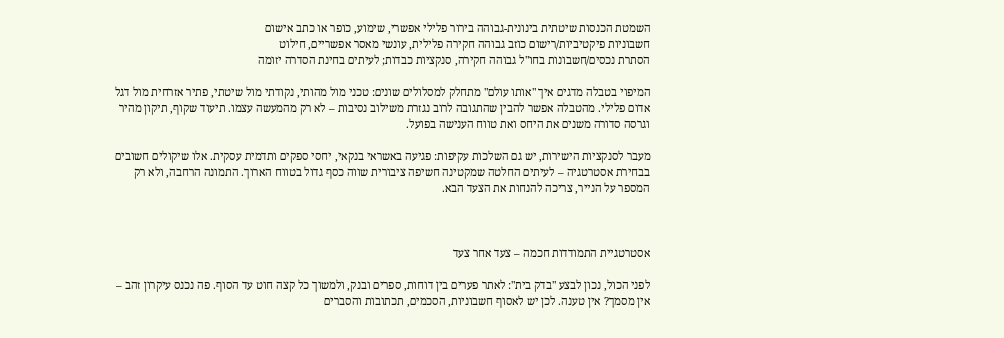השמטת הכנסות שיטתית בינונית-גבוהה בירור פלילי אפשרי, שימוע, כופר או כתב אישום
חשבוניות פיקטיביות/רישום כוזב גבוהה חקירה פלילית, עונשי מאסר אפשריים, חילוט
הסתרת נכסים/חשבונות בחו"ל גבוהה חקירה, סנקציות כבדות; לעיתים בחינת הסדרה יזומה

המיפוי בטבלה מדגים איך "אותו עולם" מתחלק למסלולים שונים: טכני מול מהותי, נקודתי מול שיטתי, פתיר אזרחית מול דגל אדום פלילי. מהטבלה אפשר להבין שהתגובה לרוב נגזרת משילוב נסיבות – לא רק מהמעשה עצמו. תיעוד שקוף, תיקון מהיר וגרסה סדורה משנים את היחס ואת טווח הענישה בפועל.

מעבר לסנקציות הישירות, יש גם השלכות עקיפות: פגיעה באשראי בנקאי, יחסי ספקים ותדמית עסקית. אלו שיקולים חשובים בבחירת אסטרטגיה – לעיתים החלטה שמקטינה חשיפה ציבורית שווה כסף גדול בטווח הארוך. התמונה הרחבה, ולא רק המספר על הנייר, צריכה להנחות את הצעד הבא.



אסטרטגיית התמודדות חכמה – צעד אחר צעד

לפני הכול, נכון לבצע "בדק בית": לאתר פערים בין דוחות, ספרים ובנק, ולמשוך כל קצה חוט עד הסוף. פה נכנס עיקרון זהב – אין מסמך? אין טענה. לכן יש לאסוף חשבוניות, הסכמים, תכתובות והסברים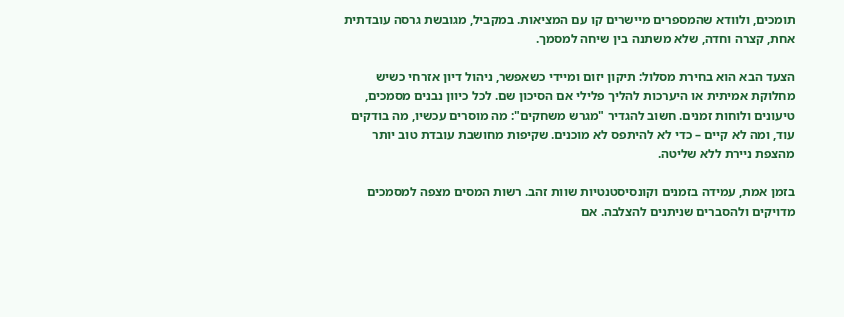תומכים, ולוודא שהמספרים מיישרים קו עם המציאות. במקביל, מגובשת גרסה עובדתית אחת, קצרה וחדה, שלא משתנה בין שיחה למסמך.

הצעד הבא הוא בחירת מסלול: תיקון יזום ומיידי כשאפשר, ניהול דיון אזרחי כשיש מחלוקת אמיתית או היערכות להליך פלילי אם הסיכון שם. לכל כיוון נבנים מסמכים, טיעונים ולוחות זמנים. חשוב להגדיר "מגרש משחקים": מה מוסרים עכשיו, מה בודקים עוד, ומה לא קיים – כדי לא להיתפס לא מוכנים. שקיפות מחושבת עובדת טוב יותר מהצפת ניירת ללא שליטה.

בזמן אמת, עמידה בזמנים וקונסיסטנטיות שוות זהב. רשות המסים מצפה למסמכים מדויקים ולהסברים שניתנים להצלבה. אם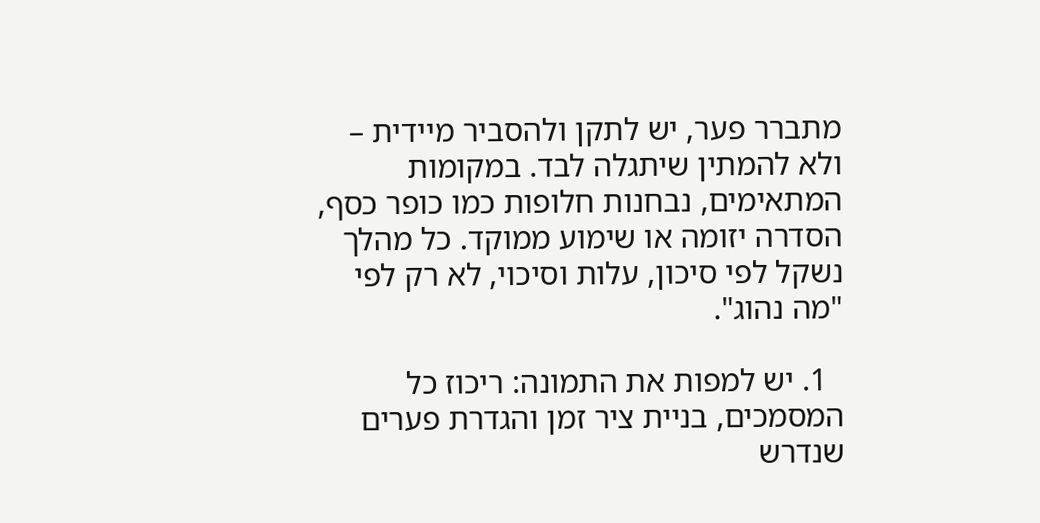מתברר פער, יש לתקן ולהסביר מיידית – ולא להמתין שיתגלה לבד. במקומות המתאימים, נבחנות חלופות כמו כופר כסף, הסדרה יזומה או שימוע ממוקד. כל מהלך נשקל לפי סיכון, עלות וסיכוי, לא רק לפי "מה נהוג".

  1. יש למפות את התמונה: ריכוז כל המסמכים, בניית ציר זמן והגדרת פערים שנדרש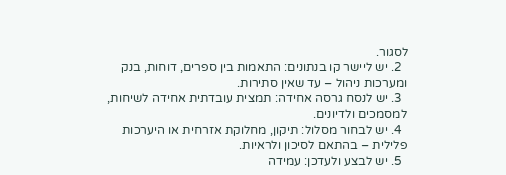לסגור.
  2. יש ליישר קו בנתונים: התאמות בין ספרים, דוחות, בנק ומערכות ניהול – עד שאין סתירות.
  3. יש לנסח גרסה אחידה: תמצית עובדתית אחידה לשיחות, למסמכים ולדיונים.
  4. יש לבחור מסלול: תיקון, מחלוקת אזרחית או היערכות פלילית – בהתאם לסיכון ולראיות.
  5. יש לבצע ולעדכן: עמידה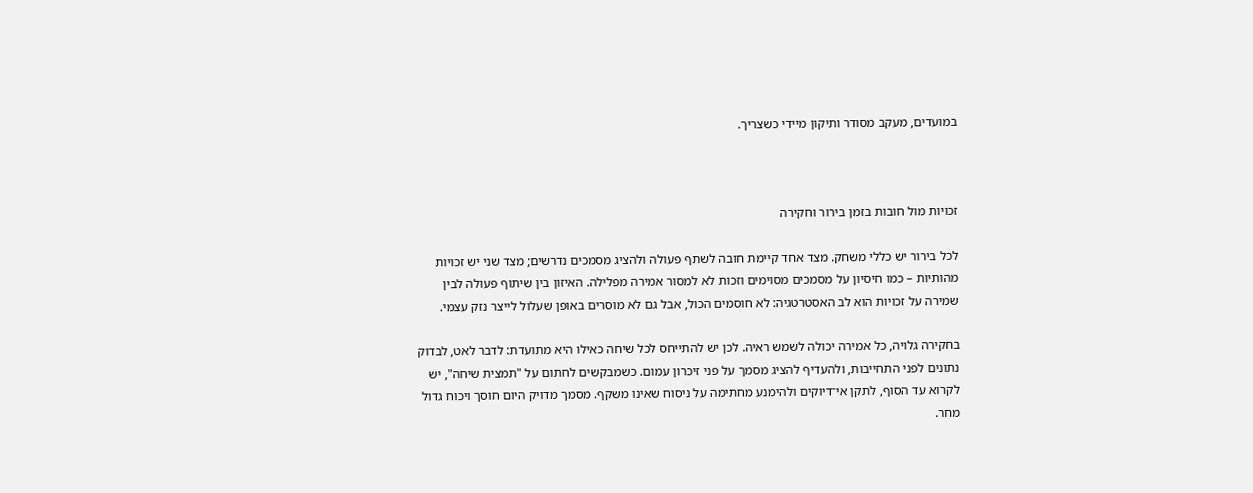במועדים, מעקב מסודר ותיקון מיידי כשצריך.



זכויות מול חובות בזמן בירור וחקירה

לכל בירור יש כללי משחק. מצד אחד קיימת חובה לשתף פעולה ולהציג מסמכים נדרשים; מצד שני יש זכויות מהותיות – כמו חיסיון על מסמכים מסוימים וזכות לא למסור אמירה מפלילה. האיזון בין שיתוף פעולה לבין שמירה על זכויות הוא לב האסטרטגיה: לא חוסמים הכול, אבל גם לא מוסרים באופן שעלול לייצר נזק עצמי.

בחקירה גלויה, כל אמירה יכולה לשמש ראיה. לכן יש להתייחס לכל שיחה כאילו היא מתועדת: לדבר לאט, לבדוק נתונים לפני התחייבות, ולהעדיף להציג מסמך על פני זיכרון עמום. כשמבקשים לחתום על "תמצית שיחה", יש לקרוא עד הסוף, לתקן אי־דיוקים ולהימנע מחתימה על ניסוח שאינו משקף. מסמך מדויק היום חוסך ויכוח גדול מחר.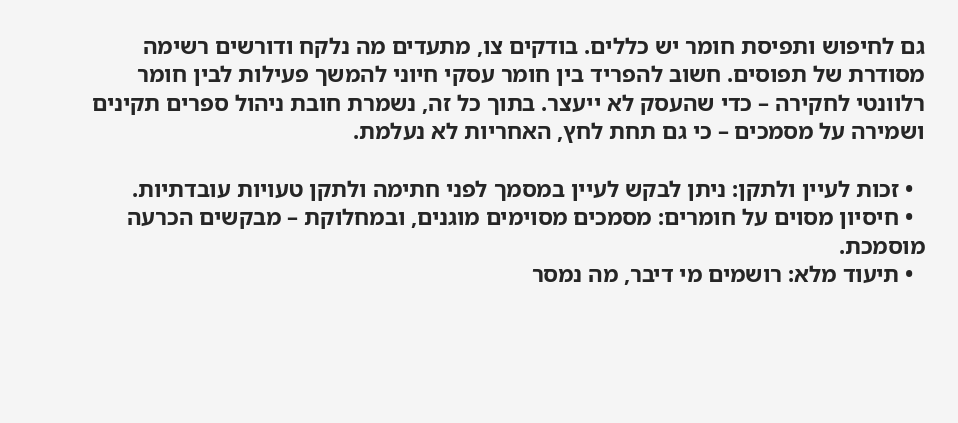גם לחיפוש ותפיסת חומר יש כללים. בודקים צו, מתעדים מה נלקח ודורשים רשימה מסודרת של תפוסים. חשוב להפריד בין חומר עסקי חיוני להמשך פעילות לבין חומר רלוונטי לחקירה – כדי שהעסק לא ייעצר. בתוך כל זה, נשמרת חובת ניהול ספרים תקינים ושמירה על מסמכים – כי גם תחת לחץ, האחריות לא נעלמת.

  • זכות לעיין ולתקן: ניתן לבקש לעיין במסמך לפני חתימה ולתקן טעויות עובדתיות.
  • חיסיון מסוים על חומרים: מסמכים מסוימים מוגנים, ובמחלוקת – מבקשים הכרעה מוסמכת.
  • תיעוד מלא: רושמים מי דיבר, מה נמסר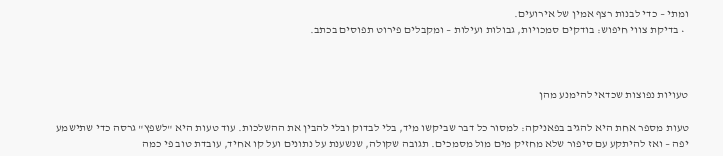ומתי – כדי לבנות רצף אמין של אירועים.
  • בדיקת צווי חיפוש: בודקים סמכויות, גבולות ועילות – ומקבלים פירוט תפוסים בכתב.



טעויות נפוצות שכדאי להימנע מהן

טעות מספר אחת היא להגיב בפאניקה: למסור כל דבר שביקשו מיד, בלי לבדוק ובלי להבין את ההשלכות. עוד טעות היא "לשפץ" גרסה כדי שתישמע יפה – ואז להיתקע עם סיפור שלא מחזיק מים מול מסמכים. תגובה שקולה, שנשענת על נתונים ועל קו אחיד, עובדת טוב פי כמה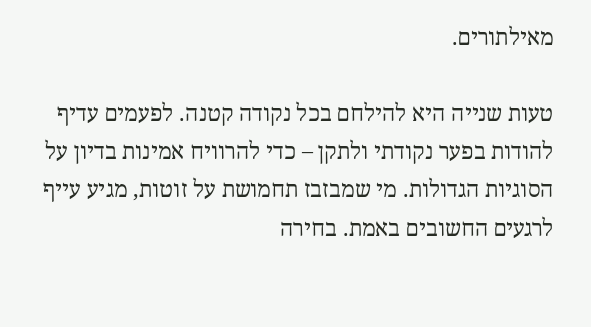מאילתורים.

טעות שנייה היא להילחם בכל נקודה קטנה. לפעמים עדיף להודות בפער נקודתי ולתקן – כדי להרוויח אמינות בדיון על הסוגיות הגדולות. מי שמבזבז תחמושת על זוטות, מגיע עייף לרגעים החשובים באמת. בחירה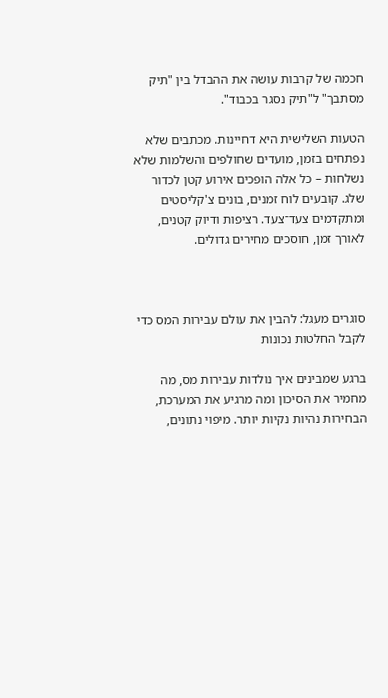חכמה של קרבות עושה את ההבדל בין "תיק מסתבך" ל"תיק נסגר בכבוד".

הטעות השלישית היא דחיינות. מכתבים שלא נפתחים בזמן, מועדים שחולפים והשלמות שלא נשלחות – כל אלה הופכים אירוע קטן לכדור שלג. קובעים לוח זמנים, בונים צ'קליסטים ומתקדמים צעד־צעד. רציפות ודיוק קטנים, לאורך זמן, חוסכים מחירים גדולים.



סוגרים מעגל: להבין את עולם עבירות המס כדי לקבל החלטות נכונות

ברגע שמבינים איך נולדות עבירות מס, מה מחמיר את הסיכון ומה מרגיע את המערכת, הבחירות נהיות נקיות יותר. מיפוי נתונים,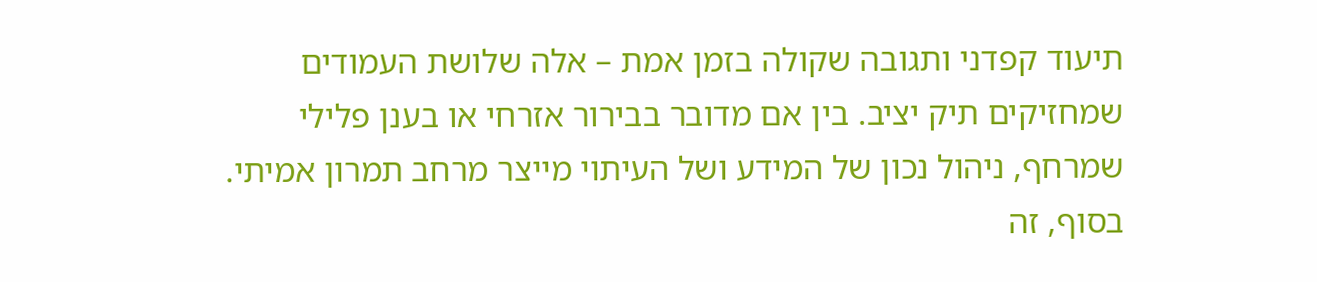תיעוד קפדני ותגובה שקולה בזמן אמת – אלה שלושת העמודים שמחזיקים תיק יציב. בין אם מדובר בבירור אזרחי או בענן פלילי שמרחף, ניהול נכון של המידע ושל העיתוי מייצר מרחב תמרון אמיתי. בסוף, זה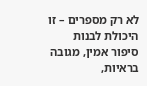לא רק מספרים – זו היכולת לבנות סיפור אמין, מגובה בראיות,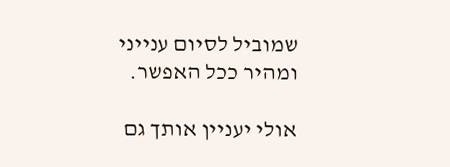שמוביל לסיום ענייני ומהיר ככל האפשר.

אולי יעניין אותך גם